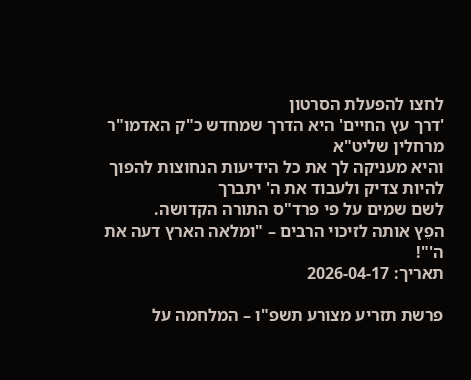לחצו להפעלת הסרטון
'דרך עץ החיים' היא הדרך שמחדש כ"ק האדמו"ר מרחלין שליט"א
והיא מעניקה לך את כל הידיעות הנחוצות להפוך להיות צדיק ולעבוד את ה' יתברך
לשם שמים על פי פרד"ס התורה הקדושה.
הפֵץ אותה לזיכוי הרבים – "ומלאה הארץ דעה את ה'"!
תאריך: 2026-04-17

פרשת תזריע מצורע תשפ"ו – המלחמה על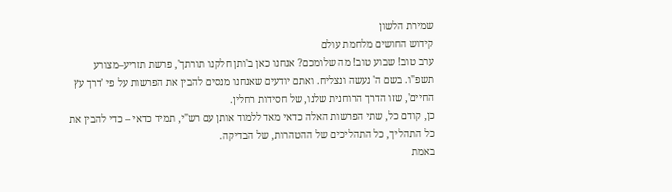שמירת הלשון
קידוש החושים מלחמת עולם
ערב טוב! שבוע טוב! מה שלומכם? אנחנו כאן ב'ותן חלקנו תורתך', פרשת תזריע–מצורע תשפ"ו. בשם ה' נעשה ונצליח. ואתם יודעים שאנחנו מנסים להבין את הפרשות על פי 'דרך עץ החיים', שזו הדרך הרוחנית שלנו, של חסידות רחלין.
כן, קודם כל, שתי הפרשות האלה כדאי מאד ללמוד אותן עם רש"י, תמיד כדאי – כדי להבין את כל התהליך, כל התהליכים של ההטהרות, של הבדיקה.
באמת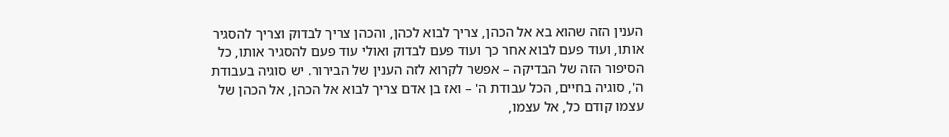הענין הזה שהוא בא אל הכהן, צריך לבוא לכהן, והכהן צריך לבדוק וצריך להסגיר אותו, ועוד פעם לבוא אחר כך ועוד פעם לבדוק ואולי עוד פעם להסגיר אותו, כל הסיפור הזה של הבדיקה – אפשר לקרוא לזה הענין של הבירור. יש סוגיה בעבודת ה', סוגיה בחיים, הכל עבודת ה' – ואז בן אדם צריך לבוא אל הכהן, אל הכהן של עצמו קודם כל, אל עצמו,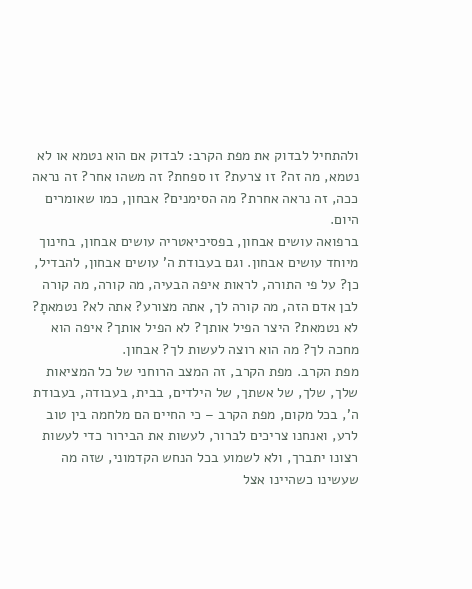ולהתחיל לבדוק את מפת הקרב: לבדוק אם הוא נטמא או לא נטמא, מה זה? זו צרעת? זו ספחת? זה משהו אחר? זה נראה ככה, זה נראה אחרת? מה הסימנים? אבחון, כמו שאומרים היום.
ברפואה עושים אבחון, בפסיכיאטריה עושים אבחון, בחינוך מיוחד עושים אבחון. וגם בעבודת ה' עושים אבחון, להבדיל, כן? על פי התורה, לראות איפה הבעיה, מה קורה, מה קורה לבן אדם הזה, מה קורה לך, אתה מצורע? אתה לא? נטמאתָ? לא נטמאת? היצר הפיל אותך? לא הפיל אותך? איפה הוא מחכה לך? מה הוא רוצה לעשות לך? אבחון.
מפת הקרב. מפת הקרב, זה המצב הרוחני של כל המציאות שלך, שלך, של אשתך, של הילדים, בבית, בעבודה, בעבודת ה', בכל מקום, מפת הקרב – כי החיים הם מלחמה בין טוב לרע, ואנחנו צריכים לברור, לעשות את הבירור כדי לעשות רצונו יתברך, ולא לשמוע בכל הנחש הקדמוני, שזה מה שעשינו כשהיינו אצל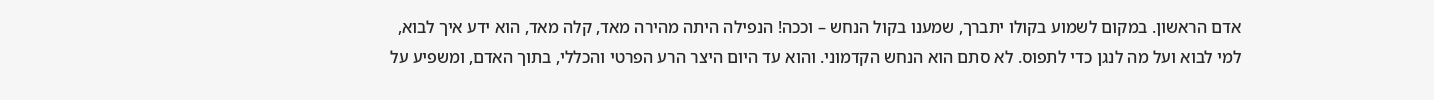אדם הראשון. במקום לשמוע בקולו יתברך, שמענו בקול הנחש – וככה! הנפילה היתה מהירה מאד, קלה מאד, הוא ידע איך לבוא, למי לבוא ועל מה לנגן כדי לתפוס. לא סתם הוא הנחש הקדמוני. והוא עד היום היצר הרע הפרטי והכללי, בתוך האדם, ומשפיע על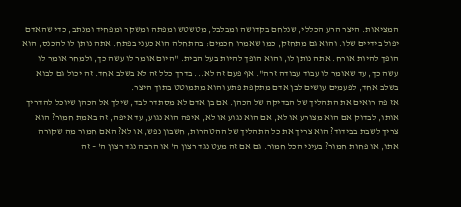המציאות. היצר הרע הכללי, שנלחם בקדושה ומבלבל, מטשטש ומפתה ומשקר ומפחיד ומנתב, כדי שהאדם יפול בידיים שלו. והוא גם מתחזק, כמו שאמרו חכמים: בהתחלה הוא כעני בפתח. אתה נותן לו להכנס, הוא הופך להיות אורח. אתה נותן לו, והוא הופך להיות בעל הבית. "היום אומר לו עשה כך, ולמחר אומר לו עשה כך, עד שאומר לו עבוד עבודה זרה". אף פעם זה לא... בדרך כלל זה לא בשלב אחד. זה יכול גם לבוא בשלב אחד, לפעמים עושים לבן אדם מתקפת פתע והוא מתמוטט בתוך היצר.
אז פה רואים את התהליך של הבדיקה של הכהן. אם בן אדם לא מסתדר לבד, שילך אל הכהן שיוכל להדריך אותו, לבדוק אם הוא מצורע או לא, אם הוא נגוע או לא, איפה הוא נגוע, עד איפה, זה באמת חמור? הוא צריך לשבת בבידוד? הוא צריך את כל התהליך של ההטהרות, חשבון נפש, או לא? האם חמור מה שקורה אתו, או פחות חמור? בעיני הכל חמור. גם אם זה מעט נגד רצון ה' או הרבה נגד רצון ה' – זה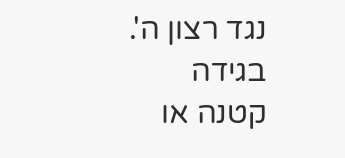נגד רצון ה'. בגידה קטנה או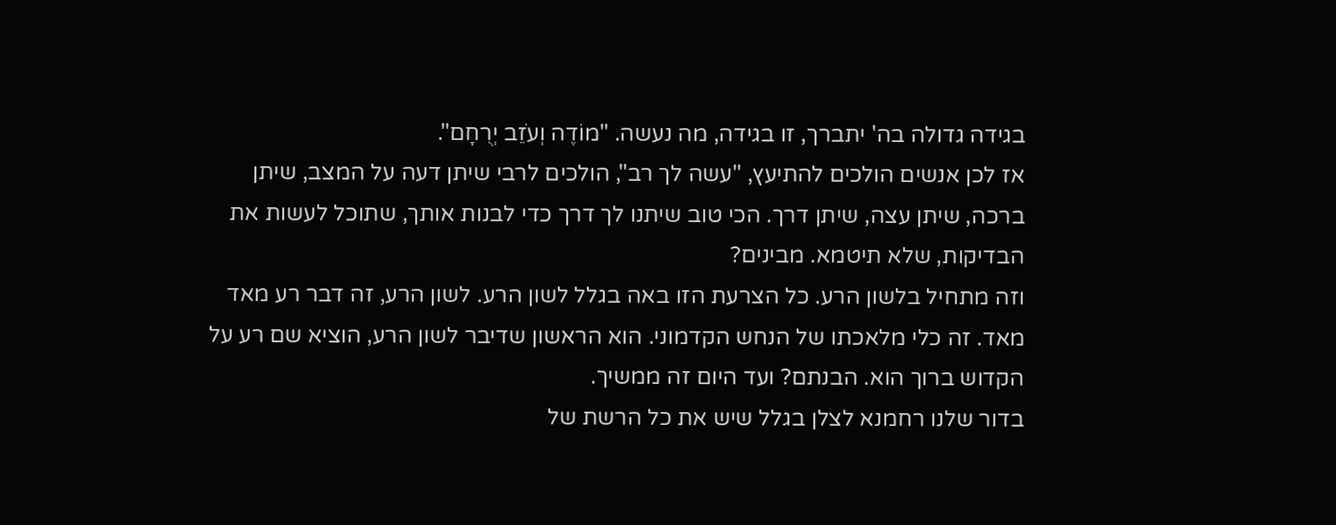בגידה גדולה בה' יתברך, זו בגידה, מה נעשה. "מוֹדֶה וְעֹזֵב יְרֻחָם".
אז לכן אנשים הולכים להתיעץ, "עשה לך רב", הולכים לרבי שיתן דעה על המצב, שיתן ברכה, שיתן עצה, שיתן דרך. הכי טוב שיתנו לך דרך כדי לבנות אותך, שתוכל לעשות את הבדיקות, שלא תיטמא. מבינים?
וזה מתחיל בלשון הרע. כל הצרעת הזו באה בגלל לשון הרע. לשון הרע, זה דבר רע מאד מאד. זה כלי מלאכתו של הנחש הקדמוני. הוא הראשון שדיבר לשון הרע, הוציא שם רע על הקדוש ברוך הוא. הבנתם? ועד היום זה ממשיך.
בדור שלנו רחמנא לצלן בגלל שיש את כל הרשת של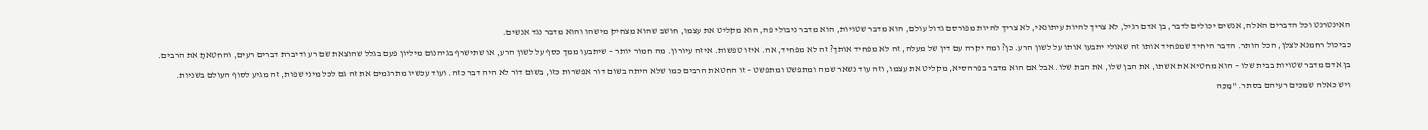האינטרנט וכל הדברים האלה, אנשים יכולים לדבר, בן אדם רגיל, לא צריך להיות עיתונאי, לא צריך להיות מפורסם גדול עולם, הוא מדבר שטויות, הוא מדבר ניבולי פה, הוא מקליט את עצמו, חושב שהוא מצחיק מישהו והוא מדבר נגד אנשים.
כביכול רחמנא לצלן, הכל הותר. הדבר היחיד שמפחיד אותו זה שאולי יתבעו אותו על לשון הרע. כן? ומה יקרה עם דין של מעלה, זה לא מפחיד אותך? זה לא מפחיד, אה. איזו טפשות. איזה עיורון. מה חמור יותר – שיתבעו ממך כסף על לשון הרע, או שתישרף בגיהנום מיליון פעם בגלל שהוצאת שם רע ודיברת דברים רעים, והחטאתָ את הרבים.
בן אדם מדבר שטויות בבית שלו – הוא מחטיא את אשתו, את הבן שלו, את הבת שלו. אבל אם הוא מדבר בפרהסיא, מקליט את עצמו, וזה עוד נשאר שמה ומתפשט ומתפשט – זו החטאת הרבים כמו שלא היתה בשום דור אפשרות כזו, בשום דור לא היה דבר כזה. ועוד עכשיו מתרגמים את זה גם לכל מיני שפות, זה מגיע לסוף העולם בשניות.
ויש כאלה שמכים רעיהם בסתר. "מַכֵּה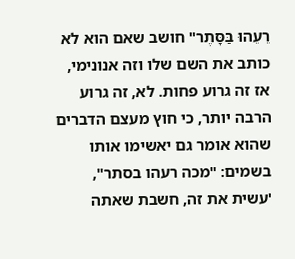רֵעֵהוּ בַּסָּתֶר" חושב שאם הוא לא כותב את השם שלו וזה אנונימי, אז זה גרוע פחות. לא, זה גרוע הרבה יותר, כי חוץ מעצם הדברים שהוא אומר גם יאשימו אותו בשמים: "מכה רעהו בסתר", 'עשית את זה, חשבת שאתה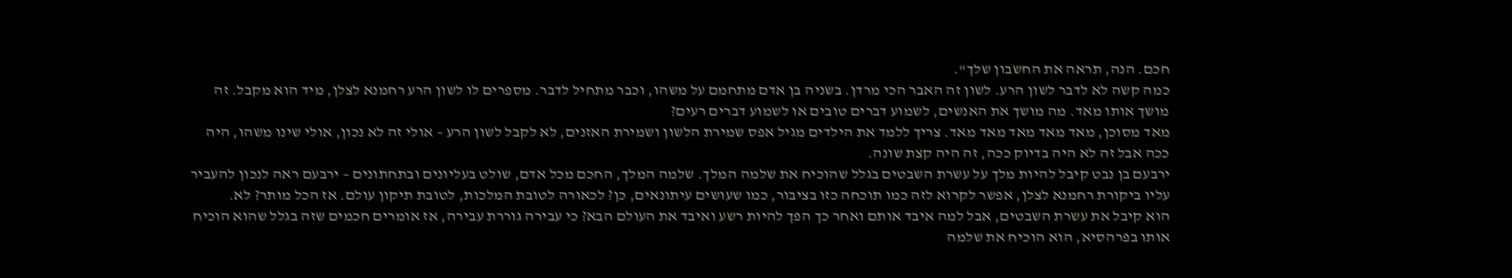חכם. הנה, תראה את החשבון שלך".
כמה קשה לא לדבר לשון הרע. לשון זה האבר הכי מרדן. בשניה בן אדם מתחמם על משהו, וכבר מתחיל לדבר. מספרים לו לשון הרע רחמנא לצלן, מיד הוא מקבל. זה מושך אותו מאד. מה מושך את האנשים, לשמוע דברים טובים או לשמוע דברים רעים?
מאד מסוכן, מאד מאד מאד מאד מאד. צריך ללמד את הילדים מגיל אפס שמירת הלשון ושמירת האזנים, לא לקבל לשון הרע – אולי זה לא נכון, אולי שינו משהו, היה ככה אבל זה לא היה בדיוק ככה, זה היה קצת שונה.
ירבעם בן נבט קיבל להיות מלך על עשרת השבטים בגלל שהוכיח את שלמה המלך. שלמה המלך, החכם מכל אדם, שולט בעליונים ובתחתונים – ירבעם ראה לנכון להעביר עליו ביקורת רחמנא לצלן, אפשר לקרוא לזה כמו תוכחה כזו בציבור, כמו שעושים עיתונאים, כן? לכאורה לטובת המלכות, לטובת תיקון עולם. אז הכל מותר? לא.
הוא קיבל את עשרת השבטים, אבל למה איבד אותם ואחר כך הפך להיות רשע ואיבד את העולם הבא? כי עבירה גוררת עבירה, אז אומרים חכמים שזה בגלל שהוא הוכיח אותו בפרהסיא, הוא הוכיח את שלמה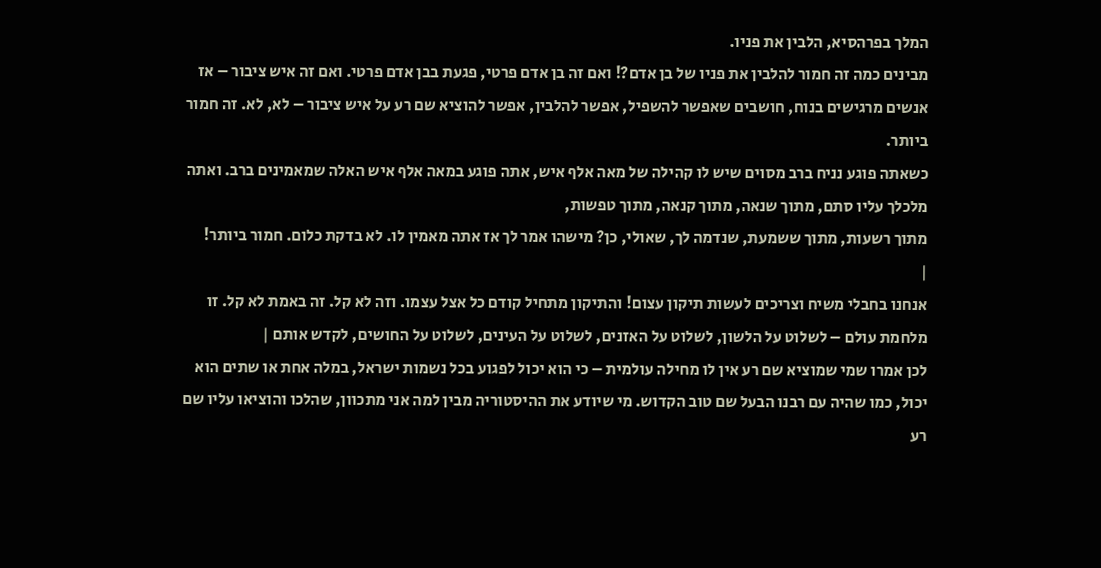המלך בפרהסיא, הלבין את פניו.
מבינים כמה זה חמור להלבין את פניו של בן אדם?! ואם זה בן אדם פרטי, פגעת בבן אדם פרטי. ואם זה איש ציבור – אז אנשים מרגישים בנוח, חושבים שאפשר להשפיל, אפשר להלבין, אפשר להוציא שם רע על איש ציבור – לא, לא. זה חמור ביותר.
כשאתה פוגע נניח ברב מסוים שיש לו קהילה של מאה אלף איש, אתה פוגע במאה אלף איש האלה שמאמינים ברב. ואתה מלכלך עליו סתם, מתוך שנאה, מתוך קנאה, מתוך טפשות,
מתוך רשעות, מתוך ששמעת, שנדמה לך, שאולי, כן? מישהו אמר לך אז אתה מאמין לו. לא בדקת כלום. חמור ביותר!
|
אנחנו בחבלי משיח וצריכים לעשות תיקון עצום! והתיקון מתחיל קודם כל אצל עצמו. וזה לא קל. זה באמת לא קל. זו מלחמת עולם – לשלוט על הלשון, לשלוט על האזנים, לשלוט על העינים, לשלוט על החושים, לקדש אותם |
לכן אמרו שמי שמוציא שם רע אין לו מחילה עולמית – כי הוא יכול לפגוע בכל נשמות ישראל, במלה אחת או שתים הוא יכול, כמו שהיה עם רבנו הבעל שם טוב הקדוש. מי שיודע את ההיסטוריה מבין למה אני מתכוון, שהלכו והוציאו עליו שם רע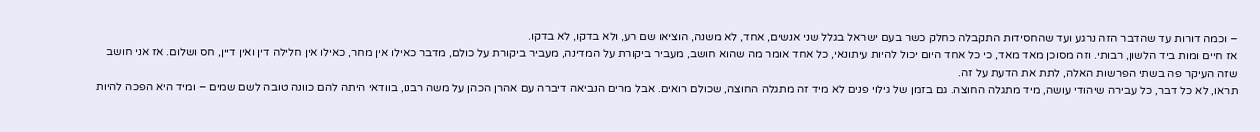– וכמה דורות עד שהדבר הזה נרגע ועד שהחסידות התקבלה כחלק כשר בעם ישראל בגלל שני אנשים, אחד, לא משנה, הוציאו שם רע, ולא בדקו, לא בדקו.
אז חיים ומות ביד הלשון, רבותי. וזה מסוכן מאד מאד, כי כל אחד היום יכול להיות עיתונאי, כל אחד אומר מה שהוא חושב, מעביר ביקורת על המדינה, מעביר ביקורת על כולם, מדבר כאילו אין מחר, כאילו אין חלילה דין ואין דיין, חס ושלום. אז אני חושב שזה העיקר פה בשתי הפרשות האלה, לתת את הדעת על זה.
תראו, לא כל דבר, כל עבירה שיהודי עושה, מיד מתגלה החוצה. גם בזמן של גילוי פנים לא מיד זה מתגלה החוצה, שכולם רואים. אבל מרים הנביאה דיברה עם אהרן הכהן על משה רבנו, בוודאי היתה להם כוונה טובה לשם שמים – ומיד היא הפכה להיות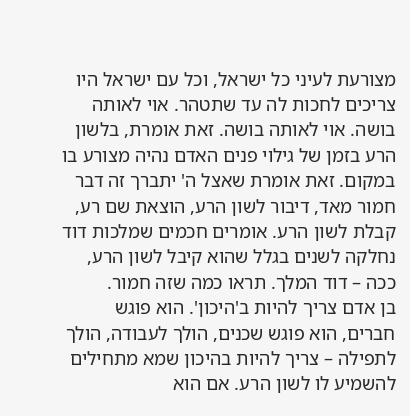מצורעת לעיני כל ישראל, וכל עם ישראל היו צריכים לחכות לה עד שתטהר. אוי לאותה בושה. אוי לאותה בושה. זאת אומרת, בלשון הרע בזמן של גילוי פנים האדם נהיה מצורע בו במקום. זאת אומרת שאצל ה' יתברך זה דבר חמור מאד, דיבור לשון הרע, הוצאת שם רע, קבלת לשון הרע. אומרים חכמים שמלכות דוד נחלקה לשנים בגלל שהוא קיבל לשון הרע, ככה – דוד המלך. תראו כמה שזה חמור.
בן אדם צריך להיות ב'היכון'. הוא פוגש חברים, הוא פוגש שכנים, הולך לעבודה, הולך לתפילה – צריך להיות בהיכון שמא מתחילים להשמיע לו לשון הרע. אם הוא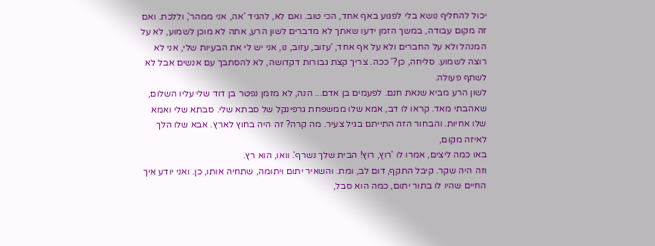יכול להחליף נושא בלי לפגוע באף אחד, הכי טוב. ואם לא, להגיד 'אה, אני ממהר', וללכת. ואם זה מקום עבודה, במשך הזמן ידעו שאתך לא מדברים לשון הרע, אתה לא מוכן לשמוע, לא על המנהל ולא על החברים ולא על אף אחד, 'עזוב, עזוב, נו, אני יש לי את הבעיות שלי, אני לא רוצה לשמוע. סליחה, כן?' ככה. צריך קצת גבורות דקדושה, לא להסתבך עם אנשים אבל לא לשתף פעולה.
לשון הרע מביא שנאת חנם. לפעמים בן אדם... הנה, לא מזמן נפטר בן דוד שלי עליו השלום, שאהבתי מאד. קראו לו דב, אמא שלו ממשפחת גרפינקל של סבתא שלי. סבתא שלי ואמא שלו אחיות. והבחור הזה התייתם בגיל צעיר. מה קרה? זה היה בחוץ לארץ. אבא שלו הלך לאיזה מקום,
באו כמה ליצים, אמרו לו 'רוץ, רוץ! הבית שלך נשרף'. וואו, הוא רץ.
וזה היה שקר. קיבל התקף, דום לב, ומת. והשאיר יתום ויתומה, שתחיה אותו, כן. ואני יודע איך החיים שהיו לו בתור יתום, כמה הוא סבל,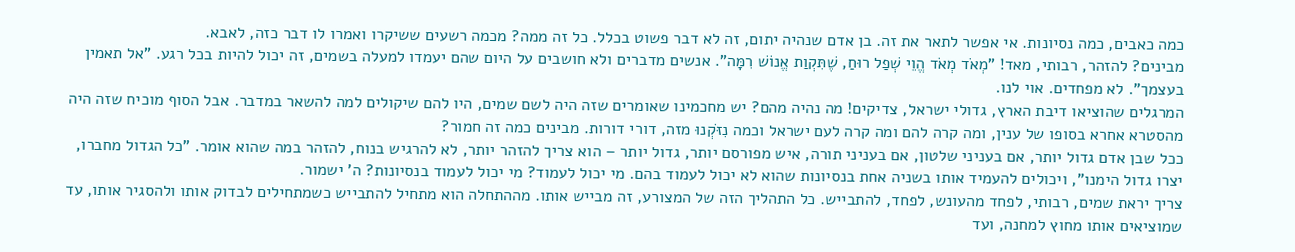כמה כאבים, כמה נסיונות. אי אפשר לתאר את זה. בן אדם שנהיה יתום, זה לא דבר פשוט בכלל. כל זה ממה? מכמה רשעים ששיקרו ואמרו לו דבר כזה, לאבא.
מבינים? להזהר, רבותי, מאד! "מְאֹד מְאֹד הֱוֵי שְׁפַל רוּחַ, שֶׁתִּקְוַת אֱנוֹשׁ רִמָּה". אנשים מדברים ולא חושבים על היום שהם יעמדו למעלה בשמים, זה יכול להיות בכל רגע. "אל תאמין בעצמך". לא מפחדים. אוי לנו.
המרגלים שהוציאו דיבת הארץ, גדולי ישראל, צדיקים! מה נהיה מהם? יש מחכמינו שאומרים שזה היה לשם שמים, היו להם שיקולים למה להשאר במדבר. אבל הסוף מוכיח שזה היה מהסטרא אחרא בסופו של ענין, ומה קרה להם ומה קרה לעם ישראל וכמה נִזֹּקְנוּ מזה, דורי דורות. מבינים כמה זה חמור?
ככל שבן אדם גדול יותר, אם בעניני שלטון, אם בעניני תורה, איש מפורסם יותר, גדול יותר – הוא צריך להזהר יותר, לא להרגיש בנוח, להזהר במה שהוא אומר. "כל הגדול מחברו, יצרו גדול הימנו", ויכולים להעמיד אותו בשניה אחת בנסיונות שהוא לא יכול לעמוד בהם. מי יכול לעמוד? מי יכול לעמוד בנסיונות? ה' ישמור.
צריך יראת שמים, רבותי, לפחד מהעונש, לפחד, להתבייש. כל התהליך הזה של המצורע, זה מבייש אותו. מההתחלה הוא מתחיל להתבייש כשמתחילים לבדוק אותו ולהסגיר אותו, עד שמוציאים אותו מחוץ למחנה, ועד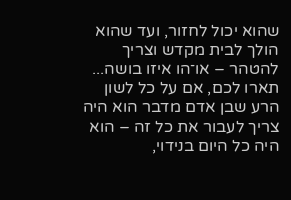שהוא יכול לחזור, ועד שהוא הולך לבית מקדש וצריך להטהר – או־הו איזו בושה...
תארו לכם, אם על כל לשון הרע שבן אדם מדבר הוא היה צריך לעבור את כל זה – הוא היה כל היום בנידוי,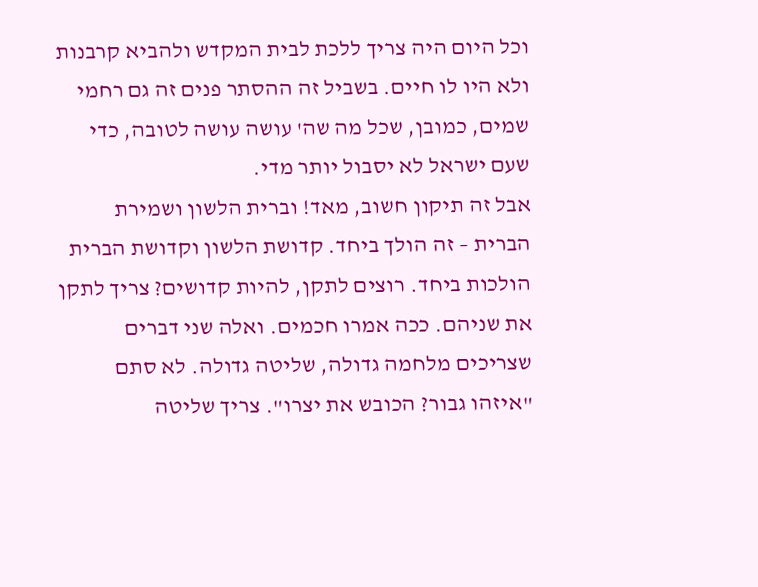וכל היום היה צריך ללכת לבית המקדש ולהביא קרבנות ולא היו לו חיים. בשביל זה ההסתר פנים זה גם רחמי שמים, כמובן, שכל מה שה' עושה עושה לטובה, כדי שעם ישראל לא יסבול יותר מדי.
אבל זה תיקון חשוב, מאד! וברית הלשון ושמירת הברית – זה הולך ביחד. קדושת הלשון וקדושת הברית הולכות ביחד. רוצים לתקן, להיות קדושים? צריך לתקן את שניהם. ככה אמרו חכמים. ואלה שני דברים שצריכים מלחמה גדולה, שליטה גדולה. לא סתם "איזהו גבור? הכובש את יצרו". צריך שליטה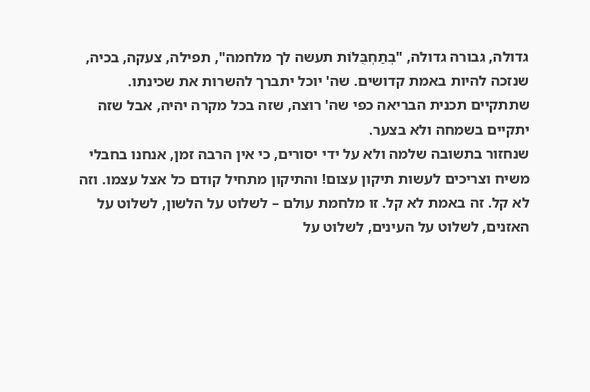גדולה, גבורה גדולה, "בְתַחְבֻּלוֹת תעשה לך מלחמה", תפילה, צעקה, בכיה, שנזכה להיות באמת קדושים. שה' יוכל יתברך להשרות את שכינתו. שתתקיים תכנית הבריאה כפי שה' רוצה, שזה בכל מקרה יהיה, אבל שזה יתקיים בשמחה ולא בצער.
שנחזור בתשובה שלמה ולא על ידי יסורים, כי אין הרבה זמן, אנחנו בחבלי משיח וצריכים לעשות תיקון עצום! והתיקון מתחיל קודם כל אצל עצמו. וזה לא קל. זה באמת לא קל. זו מלחמת עולם – לשלוט על הלשון, לשלוט על האזנים, לשלוט על העינים, לשלוט על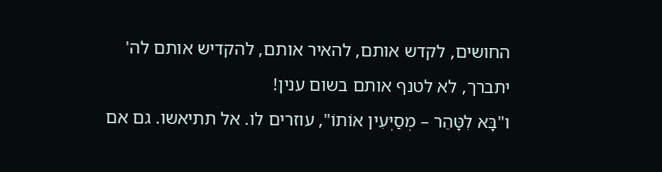החושים, לקדש אותם, להאיר אותם, להקדיש אותם לה' יתברך, לא לטנף אותם בשום ענין!
ו"בָּא לִטָּהֵר – מְסַיְּעִין אוֹתוֹ", עוזרים לו. אל תתיאשו. גם אם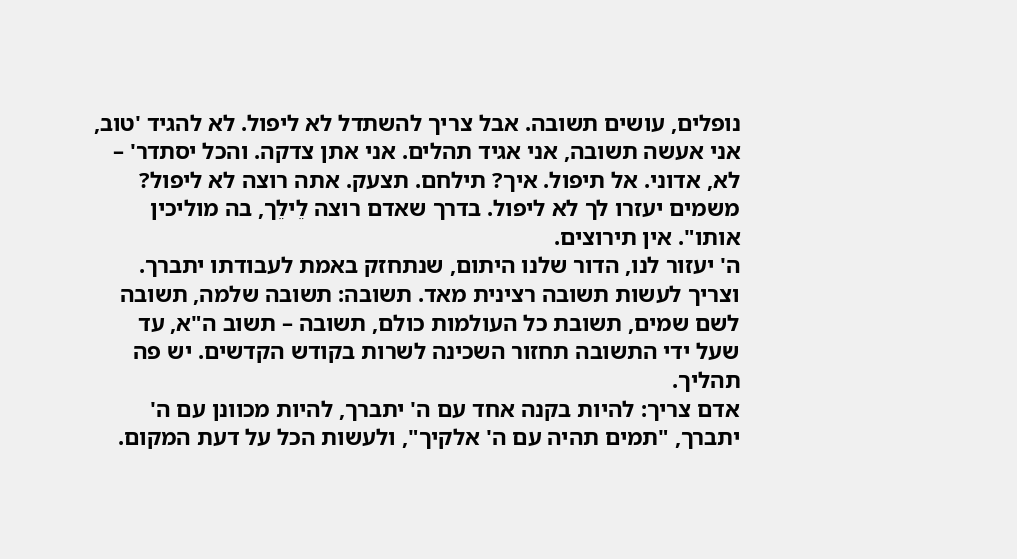נופלים, עושים תשובה. אבל צריך להשתדל לא ליפול. לא להגיד 'טוב, אני אעשה תשובה, אני אגיד תהלים. אני אתן צדקה. והכל יסתדר' – לא, אדוני. אל תיפול. איך? תילחם. תצעק. אתה רוצה לא ליפול? משמים יעזרו לך לא ליפול. בדרך שאדם רוצה לֵילֵך, בה מוליכין אותו". אין תירוצים.
ה' יעזור לנו, הדור שלנו היתום, שנתחזק באמת לעבודתו יתברך. וצריך לעשות תשובה רצינית מאד. תשובה: תשובה שלמה, תשובה לשם שמים, תשובת כל העולמות כולם, תשובה – תשוב ה"א, עד שעל ידי התשובה תחזור השכינה לשרות בקודש הקדשים. יש פה תהליך.
אדם צריך: להיות בקנה אחד עם ה' יתברך, להיות מכוונן עם ה' יתברך, "תמים תהיה עם ה' אלקיך", ולעשות הכל על דעת המקום.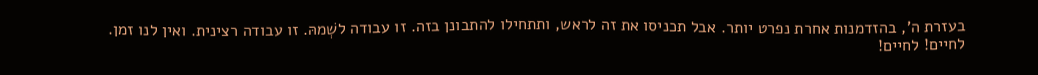בעזרת ה', בהזדמנות אחרת נפרט יותר. אבל תכניסו את זה לראש, ותתחילו להתבונן בזה. זו עבודה לשְׁמהּ. זו עבודה רצינית. ואין לנו זמן.
לחיים! לחיים!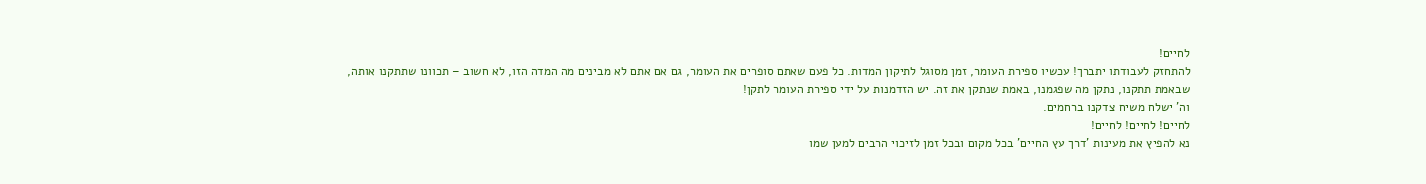לחיים!
להתחזק לעבודתו יתברך! עכשיו ספירת העומר, זמן מסוגל לתיקון המדות. כל פעם שאתם סופרים את העומר, גם אם אתם לא מבינים מה המדה הזו, לא חשוב – תכוונו שתתקנו אותה, שבאמת תתקנו, נתקן מה שפגמנו, באמת שנתקן את זה. יש הזדמנות על ידי ספירת העומר לתקן!
וה' ישלח משיח צדקנו ברחמים.
לחיים! לחיים! לחיים!
נא להפיץ את מעינות 'דרך עץ החיים' בכל מקום ובכל זמן לזיכוי הרבים למען שמו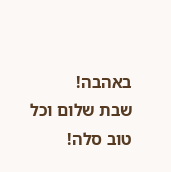באהבה!
שבת שלום וכל טוב סלה!